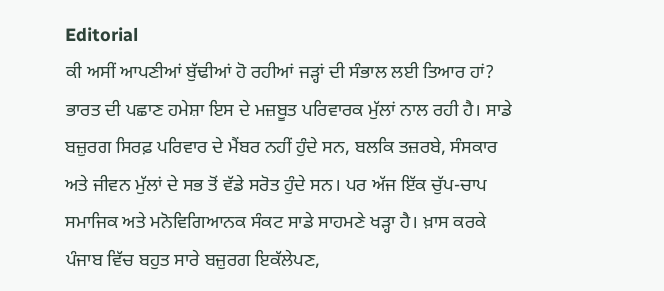Editorial
ਕੀ ਅਸੀਂ ਆਪਣੀਆਂ ਬੁੱਢੀਆਂ ਹੋ ਰਹੀਆਂ ਜੜ੍ਹਾਂ ਦੀ ਸੰਭਾਲ ਲਈ ਤਿਆਰ ਹਾਂ?
ਭਾਰਤ ਦੀ ਪਛਾਣ ਹਮੇਸ਼ਾ ਇਸ ਦੇ ਮਜ਼ਬੂਤ ਪਰਿਵਾਰਕ ਮੁੱਲਾਂ ਨਾਲ ਰਹੀ ਹੈ। ਸਾਡੇ ਬਜ਼ੁਰਗ ਸਿਰਫ਼ ਪਰਿਵਾਰ ਦੇ ਮੈਂਬਰ ਨਹੀਂ ਹੁੰਦੇ ਸਨ, ਬਲਕਿ ਤਜ਼ਰਬੇ, ਸੰਸਕਾਰ ਅਤੇ ਜੀਵਨ ਮੁੱਲਾਂ ਦੇ ਸਭ ਤੋਂ ਵੱਡੇ ਸਰੋਤ ਹੁੰਦੇ ਸਨ। ਪਰ ਅੱਜ ਇੱਕ ਚੁੱਪ-ਚਾਪ ਸਮਾਜਿਕ ਅਤੇ ਮਨੋਵਿਗਿਆਨਕ ਸੰਕਟ ਸਾਡੇ ਸਾਹਮਣੇ ਖੜ੍ਹਾ ਹੈ। ਖ਼ਾਸ ਕਰਕੇ ਪੰਜਾਬ ਵਿੱਚ ਬਹੁਤ ਸਾਰੇ ਬਜ਼ੁਰਗ ਇਕੱਲੇਪਣ,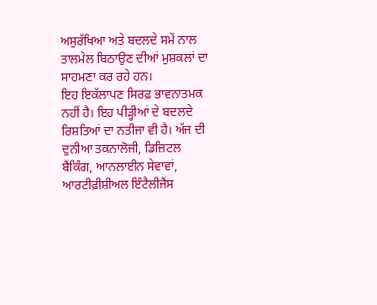ਅਸੁਰੱਖਿਆ ਅਤੇ ਬਦਲਦੇ ਸਮੇਂ ਨਾਲ ਤਾਲਮੇਲ ਬਿਠਾਉਣ ਦੀਆਂ ਮੁਸ਼ਕਲਾਂ ਦਾ ਸਾਹਮਣਾ ਕਰ ਰਹੇ ਹਨ।
ਇਹ ਇਕੱਲਾਪਣ ਸਿਰਫ਼ ਭਾਵਨਾਤਮਕ ਨਹੀਂ ਹੈ। ਇਹ ਪੀੜ੍ਹੀਆਂ ਦੇ ਬਦਲਦੇ ਰਿਸ਼ਤਿਆਂ ਦਾ ਨਤੀਜਾ ਵੀ ਹੈ। ਅੱਜ ਦੀ ਦੁਨੀਆ ਤਕਨਾਲੋਜੀ, ਡਿਜ਼ਿਟਲ ਬੈਂਕਿੰਗ, ਆਨਲਾਈਨ ਸੇਵਾਵਾਂ, ਆਰਟੀਫ਼ੀਸ਼ੀਅਲ ਇੰਟੈਲੀਜੈਂਸ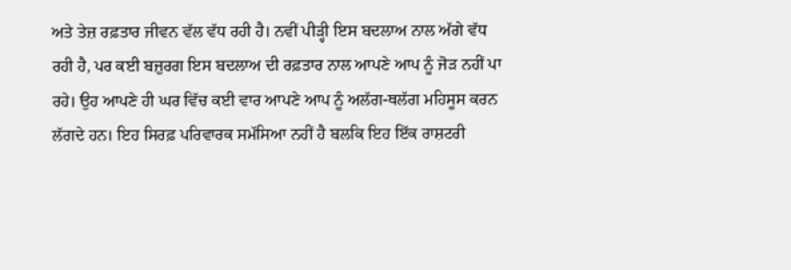ਅਤੇ ਤੇਜ਼ ਰਫ਼ਤਾਰ ਜੀਵਨ ਵੱਲ ਵੱਧ ਰਹੀ ਹੈ। ਨਵੀਂ ਪੀੜ੍ਹੀ ਇਸ ਬਦਲਾਅ ਨਾਲ ਅੱਗੇ ਵੱਧ ਰਹੀ ਹੈ, ਪਰ ਕਈ ਬਜ਼ੁਰਗ ਇਸ ਬਦਲਾਅ ਦੀ ਰਫ਼ਤਾਰ ਨਾਲ ਆਪਣੇ ਆਪ ਨੂੰ ਜੋੜ ਨਹੀਂ ਪਾ ਰਹੇ। ਉਹ ਆਪਣੇ ਹੀ ਘਰ ਵਿੱਚ ਕਈ ਵਾਰ ਆਪਣੇ ਆਪ ਨੂੰ ਅਲੱਗ-ਥਲੱਗ ਮਹਿਸੂਸ ਕਰਨ ਲੱਗਦੇ ਹਨ। ਇਹ ਸਿਰਫ਼ ਪਰਿਵਾਰਕ ਸਮੱਸਿਆ ਨਹੀਂ ਹੈ ਬਲਕਿ ਇਹ ਇੱਕ ਰਾਸ਼ਟਰੀ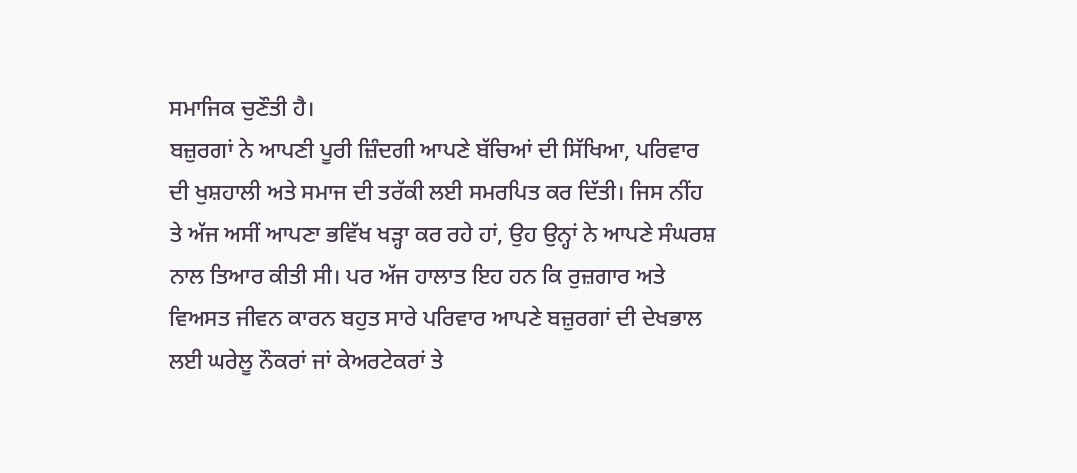ਸਮਾਜਿਕ ਚੁਣੌਤੀ ਹੈ।
ਬਜ਼ੁਰਗਾਂ ਨੇ ਆਪਣੀ ਪੂਰੀ ਜ਼ਿੰਦਗੀ ਆਪਣੇ ਬੱਚਿਆਂ ਦੀ ਸਿੱਖਿਆ, ਪਰਿਵਾਰ ਦੀ ਖੁਸ਼ਹਾਲੀ ਅਤੇ ਸਮਾਜ ਦੀ ਤਰੱਕੀ ਲਈ ਸਮਰਪਿਤ ਕਰ ਦਿੱਤੀ। ਜਿਸ ਨੀਂਹ ਤੇ ਅੱਜ ਅਸੀਂ ਆਪਣਾ ਭਵਿੱਖ ਖੜ੍ਹਾ ਕਰ ਰਹੇ ਹਾਂ, ਉਹ ਉਨ੍ਹਾਂ ਨੇ ਆਪਣੇ ਸੰਘਰਸ਼ ਨਾਲ ਤਿਆਰ ਕੀਤੀ ਸੀ। ਪਰ ਅੱਜ ਹਾਲਾਤ ਇਹ ਹਨ ਕਿ ਰੁਜ਼ਗਾਰ ਅਤੇ ਵਿਅਸਤ ਜੀਵਨ ਕਾਰਨ ਬਹੁਤ ਸਾਰੇ ਪਰਿਵਾਰ ਆਪਣੇ ਬਜ਼ੁਰਗਾਂ ਦੀ ਦੇਖਭਾਲ ਲਈ ਘਰੇਲੂ ਨੌਕਰਾਂ ਜਾਂ ਕੇਅਰਟੇਕਰਾਂ ਤੇ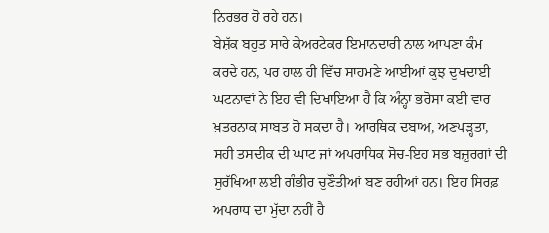ਨਿਰਭਰ ਹੋ ਰਹੇ ਹਨ।
ਬੇਸ਼ੱਕ ਬਹੁਤ ਸਾਰੇ ਕੇਅਰਟੇਕਰ ਇਮਾਨਦਾਰੀ ਨਾਲ ਆਪਣਾ ਕੰਮ ਕਰਦੇ ਹਨ, ਪਰ ਹਾਲ ਹੀ ਵਿੱਚ ਸਾਹਮਣੇ ਆਈਆਂ ਕੁਝ ਦੁਖਦਾਈ ਘਟਨਾਵਾਂ ਨੇ ਇਹ ਵੀ ਦਿਖਾਇਆ ਹੈ ਕਿ ਅੰਨ੍ਹਾ ਭਰੋਸਾ ਕਈ ਵਾਰ ਖ਼ਤਰਨਾਕ ਸਾਬਤ ਹੋ ਸਕਦਾ ਹੈ। ਆਰਥਿਕ ਦਬਾਅ, ਅਣਪੜ੍ਹਤਾ, ਸਹੀ ਤਸਦੀਕ ਦੀ ਘਾਟ ਜਾਂ ਅਪਰਾਧਿਕ ਸੋਚ-ਇਹ ਸਭ ਬਜ਼ੁਰਗਾਂ ਦੀ ਸੁਰੱਖਿਆ ਲਈ ਗੰਭੀਰ ਚੁਣੌਤੀਆਂ ਬਣ ਰਹੀਆਂ ਹਨ। ਇਹ ਸਿਰਫ਼ ਅਪਰਾਧ ਦਾ ਮੁੱਦਾ ਨਹੀਂ ਹੈ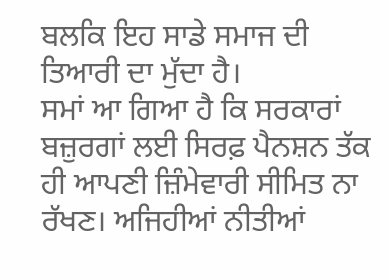ਬਲਕਿ ਇਹ ਸਾਡੇ ਸਮਾਜ ਦੀ ਤਿਆਰੀ ਦਾ ਮੁੱਦਾ ਹੈ।
ਸਮਾਂ ਆ ਗਿਆ ਹੈ ਕਿ ਸਰਕਾਰਾਂ ਬਜ਼ੁਰਗਾਂ ਲਈ ਸਿਰਫ਼ ਪੈਨਸ਼ਨ ਤੱਕ ਹੀ ਆਪਣੀ ਜ਼ਿੰਮੇਵਾਰੀ ਸੀਮਿਤ ਨਾ ਰੱਖਣ। ਅਜਿਹੀਆਂ ਨੀਤੀਆਂ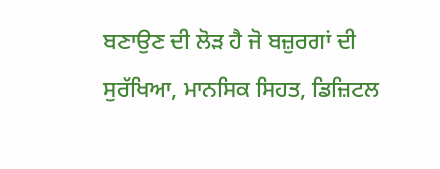ਬਣਾਉਣ ਦੀ ਲੋੜ ਹੈ ਜੋ ਬਜ਼ੁਰਗਾਂ ਦੀ ਸੁਰੱਖਿਆ, ਮਾਨਸਿਕ ਸਿਹਤ, ਡਿਜ਼ਿਟਲ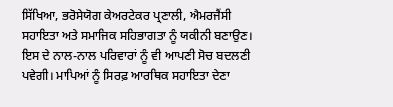ਸਿੱਖਿਆ, ਭਰੋਸੇਯੋਗ ਕੇਅਰਟੇਕਰ ਪ੍ਰਣਾਲੀ, ਐਮਰਜੈਂਸੀ ਸਹਾਇਤਾ ਅਤੇ ਸਮਾਜਿਕ ਸਹਿਭਾਗਤਾ ਨੂੰ ਯਕੀਨੀ ਬਣਾਉਣ।
ਇਸ ਦੇ ਨਾਲ-ਨਾਲ ਪਰਿਵਾਰਾਂ ਨੂੰ ਵੀ ਆਪਣੀ ਸੋਚ ਬਦਲਣੀ ਪਵੇਗੀ। ਮਾਪਿਆਂ ਨੂੰ ਸਿਰਫ਼ ਆਰਥਿਕ ਸਹਾਇਤਾ ਦੇਣਾ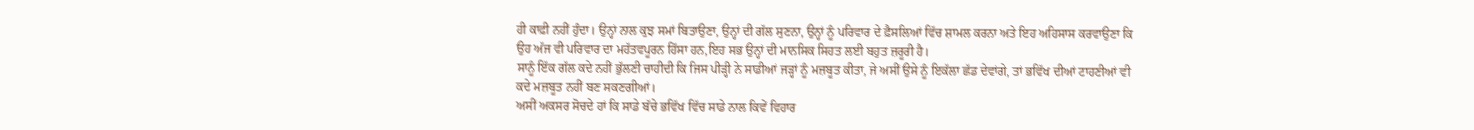ਹੀ ਕਾਫ਼ੀ ਨਹੀਂ ਹੁੰਦਾ। ਉਨ੍ਹਾਂ ਨਾਲ ਕੁਝ ਸਮਾਂ ਬਿਤਾਉਣਾ, ਉਨ੍ਹਾਂ ਦੀ ਗੱਲ ਸੁਣਨਾ, ਉਨ੍ਹਾਂ ਨੂੰ ਪਰਿਵਾਰ ਦੇ ਫ਼ੈਸਲਿਆਂ ਵਿੱਚ ਸ਼ਾਮਲ ਕਰਨਾ ਅਤੇ ਇਹ ਅਹਿਸਾਸ ਕਰਵਾਉਣਾ ਕਿ ਉਹ ਅੱਜ ਵੀ ਪਰਿਵਾਰ ਦਾ ਮਹੱਤਵਪੂਰਨ ਹਿੱਸਾ ਹਨ,ਇਹ ਸਭ ਉਨ੍ਹਾਂ ਦੀ ਮਾਨਸਿਕ ਸਿਹਤ ਲਈ ਬਹੁਤ ਜ਼ਰੂਰੀ ਹੈ।
ਸਾਨੂੰ ਇੱਕ ਗੱਲ ਕਦੇ ਨਹੀਂ ਭੁੱਲਣੀ ਚਾਹੀਦੀ ਕਿ ਜਿਸ ਪੀੜ੍ਹੀ ਨੇ ਸਾਡੀਆਂ ਜੜ੍ਹਾਂ ਨੂੰ ਮਜ਼ਬੂਤ ਕੀਤਾ, ਜੇ ਅਸੀਂ ਉਸੇ ਨੂੰ ਇਕੱਲਾ ਛੱਡ ਦੇਵਾਂਗੇ, ਤਾਂ ਭਵਿੱਖ ਦੀਆਂ ਟਾਹਣੀਆਂ ਵੀ ਕਦੇ ਮਜ਼ਬੂਤ ਨਹੀਂ ਬਣ ਸਕਣਗੀਆਂ।
ਅਸੀਂ ਅਕਸਰ ਸੋਚਦੇ ਹਾਂ ਕਿ ਸਾਡੇ ਬੱਚੇ ਭਵਿੱਖ ਵਿੱਚ ਸਾਡੇ ਨਾਲ ਕਿਵੇਂ ਵਿਹਾਰ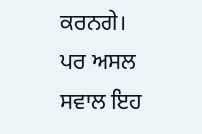ਕਰਨਗੇ। ਪਰ ਅਸਲ ਸਵਾਲ ਇਹ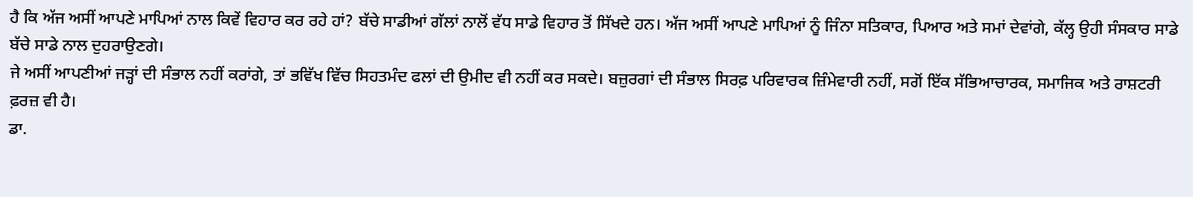ਹੈ ਕਿ ਅੱਜ ਅਸੀਂ ਆਪਣੇ ਮਾਪਿਆਂ ਨਾਲ ਕਿਵੇਂ ਵਿਹਾਰ ਕਰ ਰਹੇ ਹਾਂ? ਬੱਚੇ ਸਾਡੀਆਂ ਗੱਲਾਂ ਨਾਲੋਂ ਵੱਧ ਸਾਡੇ ਵਿਹਾਰ ਤੋਂ ਸਿੱਖਦੇ ਹਨ। ਅੱਜ ਅਸੀਂ ਆਪਣੇ ਮਾਪਿਆਂ ਨੂੰ ਜਿੰਨਾ ਸਤਿਕਾਰ, ਪਿਆਰ ਅਤੇ ਸਮਾਂ ਦੇਵਾਂਗੇ, ਕੱਲ੍ਹ ਉਹੀ ਸੰਸਕਾਰ ਸਾਡੇ ਬੱਚੇ ਸਾਡੇ ਨਾਲ ਦੁਹਰਾਉਣਗੇ।
ਜੇ ਅਸੀਂ ਆਪਣੀਆਂ ਜੜ੍ਹਾਂ ਦੀ ਸੰਭਾਲ ਨਹੀਂ ਕਰਾਂਗੇ, ਤਾਂ ਭਵਿੱਖ ਵਿੱਚ ਸਿਹਤਮੰਦ ਫਲਾਂ ਦੀ ਉਮੀਦ ਵੀ ਨਹੀਂ ਕਰ ਸਕਦੇ। ਬਜ਼ੁਰਗਾਂ ਦੀ ਸੰਭਾਲ ਸਿਰਫ਼ ਪਰਿਵਾਰਕ ਜ਼ਿੰਮੇਵਾਰੀ ਨਹੀਂ, ਸਗੋਂ ਇੱਕ ਸੱਭਿਆਚਾਰਕ, ਸਮਾਜਿਕ ਅਤੇ ਰਾਸ਼ਟਰੀ ਫ਼ਰਜ਼ ਵੀ ਹੈ।
ਡਾ.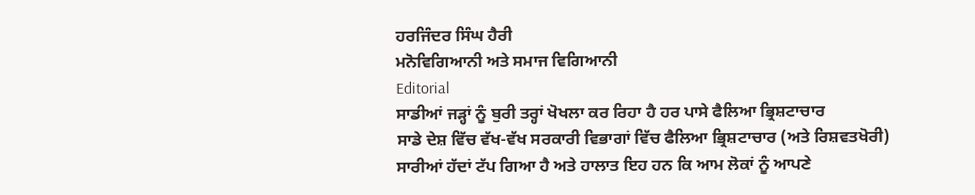ਹਰਜਿੰਦਰ ਸਿੰਘ ਹੈਰੀ
ਮਨੋਵਿਗਿਆਨੀ ਅਤੇ ਸਮਾਜ ਵਿਗਿਆਨੀ
Editorial
ਸਾਡੀਆਂ ਜੜ੍ਹਾਂ ਨੂੰ ਬੁਰੀ ਤਰ੍ਹਾਂ ਖੋਖਲਾ ਕਰ ਰਿਹਾ ਹੈ ਹਰ ਪਾਸੇ ਫੈਲਿਆ ਭ੍ਰਿਸ਼ਟਾਚਾਰ
ਸਾਡੇ ਦੇਸ਼ ਵਿੱਚ ਵੱਖ-ਵੱਖ ਸਰਕਾਰੀ ਵਿਭਾਗਾਂ ਵਿੱਚ ਫੈਲਿਆ ਭ੍ਰਿਸ਼ਟਾਚਾਰ (ਅਤੇ ਰਿਸ਼ਵਤਖੋਰੀ) ਸਾਰੀਆਂ ਹੱਦਾਂ ਟੱਪ ਗਿਆ ਹੈ ਅਤੇ ਹਾਲਾਤ ਇਹ ਹਨ ਕਿ ਆਮ ਲੋਕਾਂ ਨੂੰ ਆਪਣੇ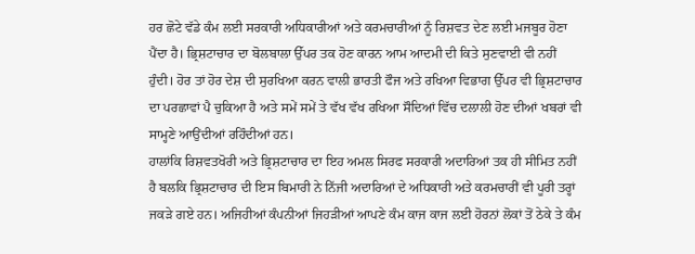ਹਰ ਛੋਟੇ ਵੱਡੇ ਕੰਮ ਲਈ ਸਰਕਾਰੀ ਅਧਿਕਾਰੀਆਂ ਅਤੇ ਕਰਮਚਾਰੀਆਂ ਨੂੰ ਰਿਸ਼ਵਤ ਦੇਣ ਲਈ ਮਜਬੂਰ ਹੋਣਾ ਪੈਂਦਾ ਹੈ। ਭ੍ਰਿਸ਼ਟਾਚਾਰ ਦਾ ਬੋਲਬਾਲਾ ਉੱਪਰ ਤਕ ਹੋਣ ਕਾਰਨ ਆਮ ਆਦਮੀ ਦੀ ਕਿਤੇ ਸੁਣਵਾਈ ਵੀ ਨਹੀਂ ਹੁੰਦੀ। ਹੋਰ ਤਾਂ ਹੋਰ ਦੇਸ਼ ਦੀ ਸੁਰਖਿਆ ਕਰਨ ਵਾਲੀ ਭਾਰਤੀ ਫੌਜ ਅਤੇ ਰਖਿਆ ਵਿਭਾਗ ਉੱਪਰ ਵੀ ਭ੍ਰਿਸ਼ਟਾਚਾਰ ਦਾ ਪਰਛਾਵਾਂ ਪੈ ਚੁਕਿਆ ਹੈ ਅਤੇ ਸਮੇਂ ਸਮੇਂ ਤੇ ਵੱਖ ਵੱਖ ਰਖਿਆ ਸੌਦਿਆਂ ਵਿੱਚ ਦਲਾਲੀ ਹੋਣ ਦੀਆਂ ਖਬਰਾਂ ਵੀ ਸਾਮ੍ਹਣੇ ਆਉਂਦੀਆਂ ਰਹਿੰਦੀਆਂ ਹਨ।
ਹਾਲਾਂਕਿ ਰਿਸ਼ਵਤਖੋਰੀ ਅਤੇ ਭ੍ਰਿਸ਼ਟਾਚਾਰ ਦਾ ਇਹ ਅਮਲ ਸਿਰਫ ਸਰਕਾਰੀ ਅਦਾਰਿਆਂ ਤਕ ਹੀ ਸੀਮਿਤ ਨਹੀਂ ਹੈ ਬਲਕਿ ਭ੍ਰਿਸ਼ਟਾਚਾਰ ਦੀ ਇਸ ਬਿਮਾਰੀ ਨੇ ਨਿੱਜੀ ਅਦਾਰਿਆਂ ਦੇ ਅਧਿਕਾਰੀ ਅਤੇ ਕਰਮਚਾਰੀਂ ਵੀ ਪੂਰੀ ਤਰ੍ਹਾਂ ਜਕੜੇ ਗਏ ਹਨ। ਅਜਿਹੀਆਂ ਕੰਪਨੀਆਂ ਜਿਹੜੀਆਂ ਆਪਣੇ ਕੰਮ ਕਾਜ ਕਾਜ ਲਈ ਹੋਰਨਾਂ ਲੋਕਾਂ ਤੋਂ ਠੇਕੇ ਤੇ ਕੰਮ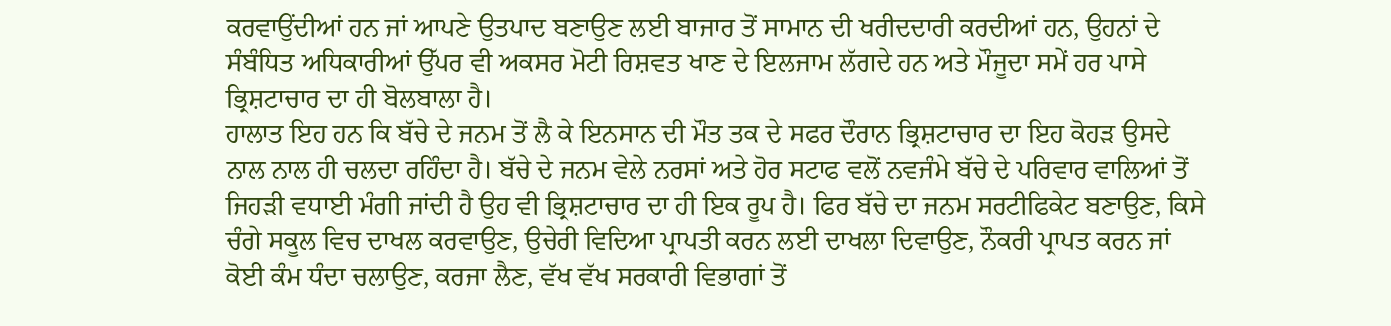ਕਰਵਾਉਂਦੀਆਂ ਹਨ ਜਾਂ ਆਪਣੇ ਉਤਪਾਦ ਬਣਾਉਣ ਲਈ ਬਾਜਾਰ ਤੋਂ ਸਾਮਾਨ ਦੀ ਖਰੀਦਦਾਰੀ ਕਰਦੀਆਂ ਹਨ, ਉਹਨਾਂ ਦੇ ਸੰਬੰਧਿਤ ਅਧਿਕਾਰੀਆਂ ਉੱਪਰ ਵੀ ਅਕਸਰ ਮੋਟੀ ਰਿਸ਼ਵਤ ਖਾਣ ਦੇ ਇਲਜਾਮ ਲੱਗਦੇ ਹਨ ਅਤੇ ਮੌਜੂਦਾ ਸਮੇਂ ਹਰ ਪਾਸੇ ਭ੍ਰਿਸ਼ਟਾਚਾਰ ਦਾ ਹੀ ਬੋਲਬਾਲਾ ਹੈ।
ਹਾਲਾਤ ਇਹ ਹਨ ਕਿ ਬੱਚੇ ਦੇ ਜਨਮ ਤੋਂ ਲੈ ਕੇ ਇਨਸਾਨ ਦੀ ਮੌਤ ਤਕ ਦੇ ਸਫਰ ਦੌਰਾਨ ਭ੍ਰਿਸ਼ਟਾਚਾਰ ਦਾ ਇਹ ਕੋਹੜ ਉਸਦੇ ਨਾਲ ਨਾਲ ਹੀ ਚਲਦਾ ਰਹਿੰਦਾ ਹੈ। ਬੱਚੇ ਦੇ ਜਨਮ ਵੇਲੇ ਨਰਸਾਂ ਅਤੇ ਹੋਰ ਸਟਾਫ ਵਲੋਂ ਨਵਜੰਮੇ ਬੱਚੇ ਦੇ ਪਰਿਵਾਰ ਵਾਲਿਆਂ ਤੋਂ ਜਿਹੜੀ ਵਧਾਈ ਮੰਗੀ ਜਾਂਦੀ ਹੈ ਉਹ ਵੀ ਭ੍ਰਿਸ਼ਟਾਚਾਰ ਦਾ ਹੀ ਇਕ ਰੂਪ ਹੈ। ਫਿਰ ਬੱਚੇ ਦਾ ਜਨਮ ਸਰਟੀਫਿਕੇਟ ਬਣਾਉਣ, ਕਿਸੇ ਚੰਗੇ ਸਕੂਲ ਵਿਚ ਦਾਖਲ ਕਰਵਾਉਣ, ਉਚੇਰੀ ਵਿਦਿਆ ਪ੍ਰਾਪਤੀ ਕਰਨ ਲਈ ਦਾਖਲਾ ਦਿਵਾਉਣ, ਨੌਕਰੀ ਪ੍ਰਾਪਤ ਕਰਨ ਜਾਂ ਕੋਈ ਕੰਮ ਧੰਦਾ ਚਲਾਉਣ, ਕਰਜਾ ਲੈਣ, ਵੱਖ ਵੱਖ ਸਰਕਾਰੀ ਵਿਭਾਗਾਂ ਤੋਂ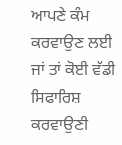ਆਪਣੇ ਕੰਮ ਕਰਵਾਉਣ ਲਈ ਜਾਂ ਤਾਂ ਕੋਈ ਵੱਡੀ ਸਿਫਾਰਿਸ਼ ਕਰਵਾਉਣੀ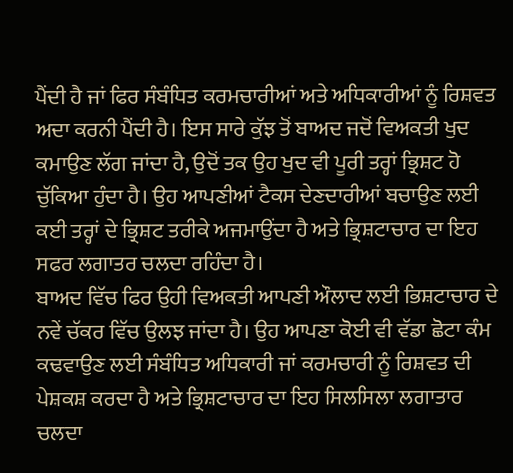ਪੈਂਦੀ ਹੈ ਜਾਂ ਫਿਰ ਸੰਬੰਧਿਤ ਕਰਮਚਾਰੀਆਂ ਅਤੇ ਅਧਿਕਾਰੀਆਂ ਨੂੰ ਰਿਸ਼ਵਤ ਅਦਾ ਕਰਨੀ ਪੈਂਦੀ ਹੈ। ਇਸ ਸਾਰੇ ਕੁੱਝ ਤੋਂ ਬਾਅਦ ਜਦੋਂ ਵਿਅਕਤੀ ਖੁਦ ਕਮਾਉਣ ਲੱਗ ਜਾਂਦਾ ਹੈ, ਉਦੋਂ ਤਕ ਉਹ ਖੁਦ ਵੀ ਪੂਰੀ ਤਰ੍ਹਾਂ ਭ੍ਰਿਸ਼ਟ ਹੋ ਚੁੱਕਿਆ ਹੁੰਦਾ ਹੈ। ਉਹ ਆਪਣੀਆਂ ਟੈਕਸ ਦੇਣਦਾਰੀਆਂ ਬਚਾਉਣ ਲਈ ਕਈ ਤਰ੍ਹਾਂ ਦੇ ਭ੍ਰਿਸ਼ਟ ਤਰੀਕੇ ਅਜਮਾਉਂਦਾ ਹੈ ਅਤੇ ਭ੍ਰਿਸ਼ਟਾਚਾਰ ਦਾ ਇਹ ਸਫਰ ਲਗਾਤਰ ਚਲਦਾ ਰਹਿੰਦਾ ਹੈ।
ਬਾਅਦ ਵਿੱਚ ਫਿਰ ਉਹੀ ਵਿਅਕਤੀ ਆਪਣੀ ਔਲਾਦ ਲਈ ਭਿਸ਼ਟਾਚਾਰ ਦੇ ਨਵੇਂ ਚੱਕਰ ਵਿੱਚ ਉਲਝ ਜਾਂਦਾ ਹੈ। ਉਹ ਆਪਣਾ ਕੋਈ ਵੀ ਵੱਡਾ ਛੋਟਾ ਕੰਮ ਕਢਵਾਉਣ ਲਈ ਸੰਬੰਧਿਤ ਅਧਿਕਾਰੀ ਜਾਂ ਕਰਮਚਾਰੀ ਨੂੰ ਰਿਸ਼ਵਤ ਦੀ ਪੇਸ਼ਕਸ਼ ਕਰਦਾ ਹੈ ਅਤੇ ਭ੍ਰਿਸ਼ਟਾਚਾਰ ਦਾ ਇਹ ਸਿਲਸਿਲਾ ਲਗਾਤਾਰ ਚਲਦਾ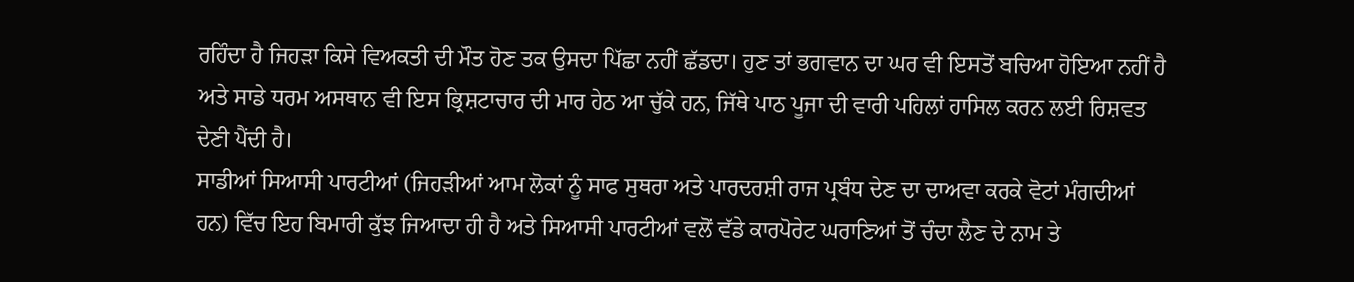ਰਹਿੰਦਾ ਹੈ ਜਿਹੜਾ ਕਿਸੇ ਵਿਅਕਤੀ ਦੀ ਮੌਤ ਹੋਣ ਤਕ ਉਸਦਾ ਪਿੱਛਾ ਨਹੀਂ ਛੱਡਦਾ। ਹੁਣ ਤਾਂ ਭਗਵਾਨ ਦਾ ਘਰ ਵੀ ਇਸਤੋਂ ਬਚਿਆ ਹੋਇਆ ਨਹੀਂ ਹੈ ਅਤੇ ਸਾਡੇ ਧਰਮ ਅਸਥਾਨ ਵੀ ਇਸ ਭ੍ਰਿਸ਼ਟਾਚਾਰ ਦੀ ਮਾਰ ਹੇਠ ਆ ਚੁੱਕੇ ਹਨ, ਜਿੱਥੇ ਪਾਠ ਪੂਜਾ ਦੀ ਵਾਰੀ ਪਹਿਲਾਂ ਹਾਸਿਲ ਕਰਨ ਲਈ ਰਿਸ਼ਵਤ ਦੇਣੀ ਪੈਂਦੀ ਹੈ।
ਸਾਡੀਆਂ ਸਿਆਸੀ ਪਾਰਟੀਆਂ (ਜਿਹੜੀਆਂ ਆਮ ਲੋਕਾਂ ਨੂੰ ਸਾਫ ਸੁਥਰਾ ਅਤੇ ਪਾਰਦਰਸ਼ੀ ਰਾਜ ਪ੍ਰਬੰਧ ਦੇਣ ਦਾ ਦਾਅਵਾ ਕਰਕੇ ਵੋਟਾਂ ਮੰਗਦੀਆਂ ਹਨ) ਵਿੱਚ ਇਹ ਬਿਮਾਰੀ ਕੁੱਝ ਜਿਆਦਾ ਹੀ ਹੈ ਅਤੇ ਸਿਆਸੀ ਪਾਰਟੀਆਂ ਵਲੋਂ ਵੱਡੇ ਕਾਰਪੋਰੇਟ ਘਰਾਣਿਆਂ ਤੋਂ ਚੰਦਾ ਲੈਣ ਦੇ ਨਾਮ ਤੇ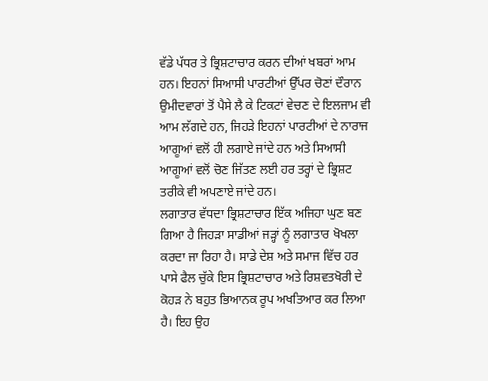ਵੱਡੇ ਪੱਧਰ ਤੇ ਭ੍ਰਿਸ਼ਟਾਚਾਰ ਕਰਨ ਦੀਆਂ ਖਬਰਾਂ ਆਮ ਹਨ। ਇਹਨਾਂ ਸਿਆਸੀ ਪਾਰਟੀਆਂ ਉੱਪਰ ਚੋਣਾਂ ਦੌਰਾਨ ਉਮੀਦਵਾਰਾਂ ਤੋਂ ਪੈਸੇ ਲੈ ਕੇ ਟਿਕਟਾਂ ਵੇਚਣ ਦੇ ਇਲਜਾਮ ਵੀ ਆਮ ਲੱਗਦੇ ਹਨ, ਜਿਹੜੇ ਇਹਨਾਂ ਪਾਰਟੀਆਂ ਦੇ ਨਾਰਾਜ ਆਗੂਆਂ ਵਲੋਂ ਹੀ ਲਗਾਏ ਜਾਂਦੇ ਹਨ ਅਤੇ ਸਿਆਸੀ ਆਗੂਆਂ ਵਲੋਂ ਚੋਣ ਜਿੱਤਣ ਲਈ ਹਰ ਤਰ੍ਹਾਂ ਦੇ ਭ੍ਰਿਸ਼ਟ ਤਰੀਕੇ ਵੀ ਅਪਣਾਏ ਜਾਂਦੇ ਹਨ।
ਲਗਾਤਾਰ ਵੱਧਦਾ ਭ੍ਰਿਸ਼ਟਾਚਾਰ ਇੱਕ ਅਜਿਹਾ ਘੁਣ ਬਣ ਗਿਆ ਹੈ ਜਿਹੜਾ ਸਾਡੀਆਂ ਜੜ੍ਹਾਂ ਨੂੰ ਲਗਾਤਾਰ ਖੋਖਲਾ ਕਰਦਾ ਜਾ ਰਿਹਾ ਹੈ। ਸਾਡੇ ਦੇਸ਼ ਅਤੇ ਸਮਾਜ ਵਿੱਚ ਹਰ ਪਾਸੇ ਫੈਲ ਚੁੱਕੇ ਇਸ ਭ੍ਰਿਸ਼ਟਾਚਾਰ ਅਤੇ ਰਿਸ਼ਵਤਖੋਰੀ ਦੇ ਕੋਹੜ ਨੇ ਬਹੁਤ ਭਿਆਨਕ ਰੂਪ ਅਖਤਿਆਰ ਕਰ ਲਿਆ ਹੈ। ਇਹ ਉਹ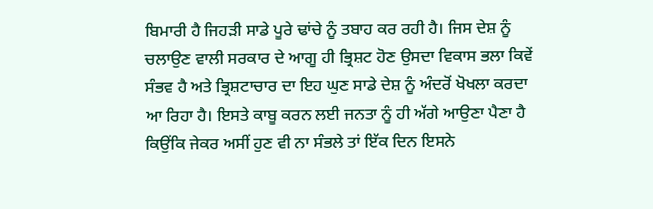ਬਿਮਾਰੀ ਹੈ ਜਿਹੜੀ ਸਾਡੇ ਪੂਰੇ ਢਾਂਚੇ ਨੂੰ ਤਬਾਹ ਕਰ ਰਹੀ ਹੈ। ਜਿਸ ਦੇਸ਼ ਨੂੰ ਚਲਾਉਣ ਵਾਲੀ ਸਰਕਾਰ ਦੇ ਆਗੂ ਹੀ ਭ੍ਰਿਸ਼ਟ ਹੋਣ ਉਸਦਾ ਵਿਕਾਸ ਭਲਾ ਕਿਵੇਂ ਸੰਭਵ ਹੈ ਅਤੇ ਭ੍ਰਿਸ਼ਟਾਚਾਰ ਦਾ ਇਹ ਘੁਣ ਸਾਡੇ ਦੇਸ਼ ਨੂੰ ਅੰਦਰੋਂ ਖੋਖਲਾ ਕਰਦਾ ਆ ਰਿਹਾ ਹੈ। ਇਸਤੇ ਕਾਬੂ ਕਰਨ ਲਈ ਜਨਤਾ ਨੂੰ ਹੀ ਅੱਗੇ ਆਉਣਾ ਪੈਣਾ ਹੈ ਕਿਉਂਕਿ ਜੇਕਰ ਅਸੀਂ ਹੁਣ ਵੀ ਨਾ ਸੰਭਲੇ ਤਾਂ ਇੱਕ ਦਿਨ ਇਸਨੇ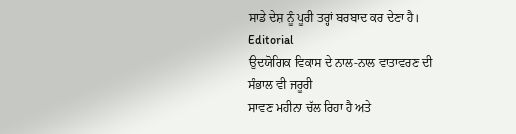ਸਾਡੇ ਦੇਸ਼ ਨੂੰ ਪੂਰੀ ਤਰ੍ਹਾਂ ਬਰਬਾਦ ਕਰ ਦੇਣਾ ਹੈ।
Editorial
ਉਦਯੋਗਿਕ ਵਿਕਾਸ ਦੇ ਨਾਲ-ਨਾਲ ਵਾਤਾਵਰਣ ਦੀ ਸੰਭਾਲ ਵੀ ਜਰੂਰੀ
ਸਾਵਣ ਮਹੀਨਾ ਚੱਲ ਰਿਹਾ ਹੈ ਅਤੇ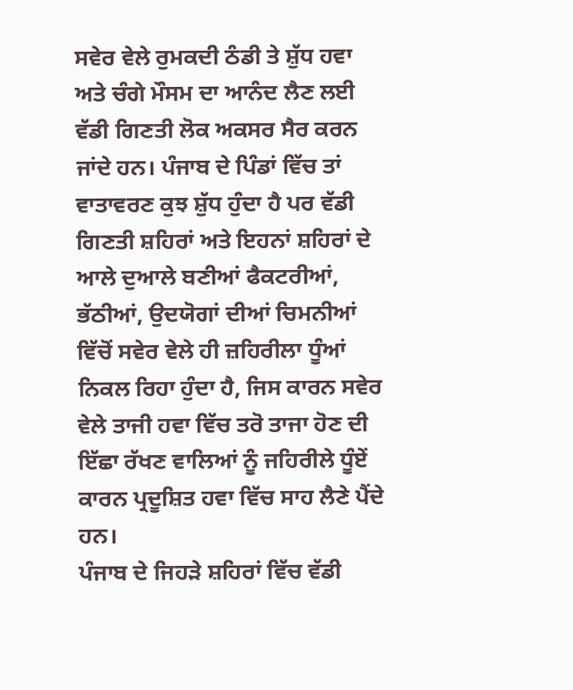ਸਵੇਰ ਵੇਲੇ ਰੁਮਕਦੀ ਠੰਡੀ ਤੇ ਸ਼ੁੱਧ ਹਵਾ ਅਤੇ ਚੰਗੇ ਮੌਸਮ ਦਾ ਆਨੰਦ ਲੈਣ ਲਈ ਵੱਡੀ ਗਿਣਤੀ ਲੋਕ ਅਕਸਰ ਸੈਰ ਕਰਨ ਜਾਂਦੇ ਹਨ। ਪੰਜਾਬ ਦੇ ਪਿੰਡਾਂ ਵਿੱਚ ਤਾਂ ਵਾਤਾਵਰਣ ਕੁਝ ਸ਼ੁੱਧ ਹੁੰਦਾ ਹੈ ਪਰ ਵੱਡੀ ਗਿਣਤੀ ਸ਼ਹਿਰਾਂ ਅਤੇ ਇਹਨਾਂ ਸ਼ਹਿਰਾਂ ਦੇ ਆਲੇ ਦੁਆਲੇ ਬਣੀਆਂ ਫੈਕਟਰੀਆਂ, ਭੱਠੀਆਂ, ਉਦਯੋਗਾਂ ਦੀਆਂ ਚਿਮਨੀਆਂ ਵਿੱਚੋਂ ਸਵੇਰ ਵੇਲੇ ਹੀ ਜ਼ਹਿਰੀਲਾ ਧੂੰਆਂ ਨਿਕਲ ਰਿਹਾ ਹੁੰਦਾ ਹੈ, ਜਿਸ ਕਾਰਨ ਸਵੇਰ ਵੇਲੇ ਤਾਜੀ ਹਵਾ ਵਿੱਚ ਤਰੋ ਤਾਜਾ ਹੋਣ ਦੀ ਇੱਛਾ ਰੱਖਣ ਵਾਲਿਆਂ ਨੂੰ ਜਹਿਰੀਲੇ ਧੂੰਏਂ ਕਾਰਨ ਪ੍ਰਦੂਸ਼ਿਤ ਹਵਾ ਵਿੱਚ ਸਾਹ ਲੈਣੇ ਪੈਂਦੇ ਹਨ।
ਪੰਜਾਬ ਦੇ ਜਿਹੜੇ ਸ਼ਹਿਰਾਂ ਵਿੱਚ ਵੱਡੀ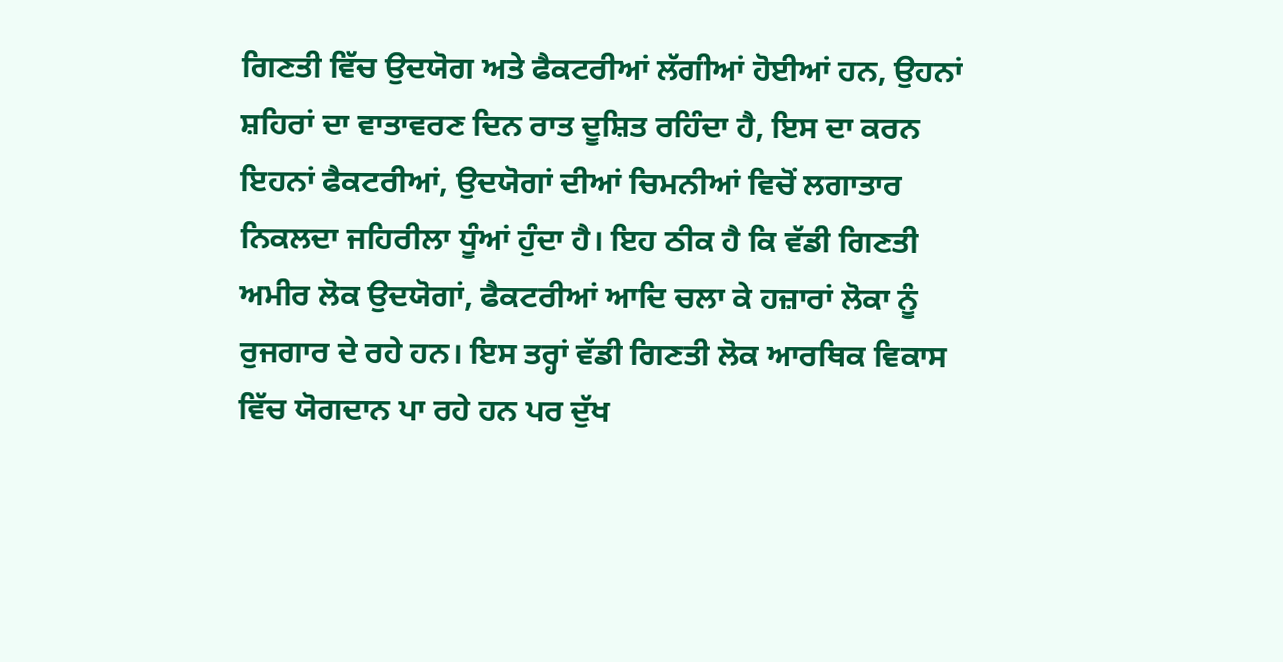ਗਿਣਤੀ ਵਿੱਚ ਉਦਯੋਗ ਅਤੇ ਫੈਕਟਰੀਆਂ ਲੱਗੀਆਂ ਹੋਈਆਂ ਹਨ, ਉਹਨਾਂ ਸ਼ਹਿਰਾਂ ਦਾ ਵਾਤਾਵਰਣ ਦਿਨ ਰਾਤ ਦੂਸ਼ਿਤ ਰਹਿੰਦਾ ਹੈ, ਇਸ ਦਾ ਕਰਨ ਇਹਨਾਂ ਫੈਕਟਰੀਆਂ, ਉਦਯੋਗਾਂ ਦੀਆਂ ਚਿਮਨੀਆਂ ਵਿਚੋਂ ਲਗਾਤਾਰ ਨਿਕਲਦਾ ਜਹਿਰੀਲਾ ਧੂੰਆਂ ਹੁੰਦਾ ਹੈ। ਇਹ ਠੀਕ ਹੈ ਕਿ ਵੱਡੀ ਗਿਣਤੀ ਅਮੀਰ ਲੋਕ ਉਦਯੋਗਾਂ, ਫੈਕਟਰੀਆਂ ਆਦਿ ਚਲਾ ਕੇ ਹਜ਼ਾਰਾਂ ਲੋਕਾ ਨੂੰ ਰੁਜਗਾਰ ਦੇ ਰਹੇ ਹਨ। ਇਸ ਤਰ੍ਹਾਂ ਵੱਡੀ ਗਿਣਤੀ ਲੋਕ ਆਰਥਿਕ ਵਿਕਾਸ ਵਿੱਚ ਯੋਗਦਾਨ ਪਾ ਰਹੇ ਹਨ ਪਰ ਦੁੱਖ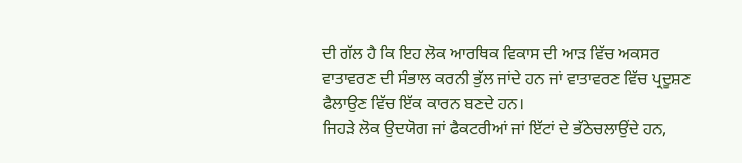ਦੀ ਗੱਲ ਹੈ ਕਿ ਇਹ ਲੋਕ ਆਰਥਿਕ ਵਿਕਾਸ ਦੀ ਆੜ ਵਿੱਚ ਅਕਸਰ ਵਾਤਾਵਰਣ ਦੀ ਸੰਭਾਲ ਕਰਨੀ ਭੁੱਲ ਜਾਂਦੇ ਹਨ ਜਾਂ ਵਾਤਾਵਰਣ ਵਿੱਚ ਪ੍ਰਦੂਸ਼ਣ ਫੈਲਾਉਣ ਵਿੱਚ ਇੱਕ ਕਾਰਨ ਬਣਦੇ ਹਨ।
ਜਿਹੜੇ ਲੋਕ ਉਦਯੋਗ ਜਾਂ ਫੈਕਟਰੀਆਂ ਜਾਂ ਇੱਟਾਂ ਦੇ ਭੱਠੇਚਲਾਉਂਦੇ ਹਨ,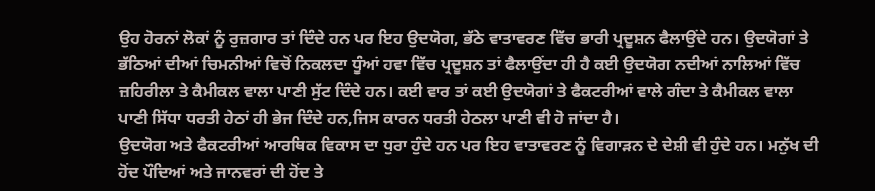ਉਹ ਹੋਰਨਾਂ ਲੋਕਾਂ ਨੂੰ ਰੁਜ਼ਗਾਰ ਤਾਂ ਦਿੰਦੇ ਹਨ ਪਰ ਇਹ ਉਦਯੋਗ, ਭੱਠੇ ਵਾਤਾਵਰਣ ਵਿੱਚ ਭਾਰੀ ਪ੍ਰਦੂਸ਼ਨ ਫੈਲਾਉਂਦੇ ਹਨ। ਉਦਯੋਗਾਂ ਤੇ ਭੱਠਿਆਂ ਦੀਆਂ ਚਿਮਨੀਆਂ ਵਿਚੋਂ ਨਿਕਲਦਾ ਧੂੰਆਂ ਹਵਾ ਵਿੱਚ ਪ੍ਰਦੂਸ਼ਨ ਤਾਂ ਫੈਲਾਉਂਦਾ ਹੀ ਹੈ ਕਈ ਉਦਯੋਗ ਨਦੀਆਂ ਨਾਲਿਆਂ ਵਿੱਚ ਜ਼ਹਿਰੀਲਾ ਤੇ ਕੈਮੀਕਲ ਵਾਲਾ ਪਾਣੀ ਸੁੱਟ ਦਿੰਦੇ ਹਨ। ਕਈ ਵਾਰ ਤਾਂ ਕਈ ਉਦਯੋਗਾਂ ਤੇ ਫੈਕਟਰੀਆਂ ਵਾਲੇ ਗੰਦਾ ਤੇ ਕੈਮੀਕਲ ਵਾਲਾ ਪਾਣੀ ਸਿੱਧਾ ਧਰਤੀ ਹੇਠਾਂ ਹੀ ਭੇਜ ਦਿੰਦੇ ਹਨ,ਜਿਸ ਕਾਰਨ ਧਰਤੀ ਹੇਠਲਾ ਪਾਣੀ ਵੀ ਹੋ ਜਾਂਦਾ ਹੈ।
ਉਦਯੋਗ ਅਤੇ ਫੈਕਟਰੀਆਂ ਆਰਥਿਕ ਵਿਕਾਸ ਦਾ ਧੁਰਾ ਹੁੰਦੇ ਹਨ ਪਰ ਇਹ ਵਾਤਾਵਰਣ ਨੂੰ ਵਿਗਾੜਨ ਦੇ ਦੇਸ਼ੀ ਵੀ ਹੁੰਦੇ ਹਨ। ਮਨੁੱਖ ਦੀ ਹੋਂਦ ਪੌਦਿਆਂ ਅਤੇ ਜਾਨਵਰਾਂ ਦੀ ਹੋਂਦ ਤੇ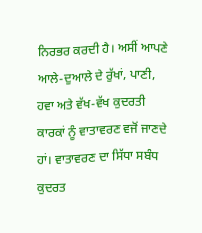ਨਿਰਭਰ ਕਰਦੀ ਹੈ। ਅਸੀਂ ਆਪਣੇ ਆਲੇ-ਦੁਆਲੇ ਦੇ ਰੁੱਖਾਂ, ਪਾਣੀ, ਹਵਾ ਅਤੇ ਵੱਖ-ਵੱਖ ਕੁਦਰਤੀ ਕਾਰਕਾਂ ਨੂੰ ਵਾਤਾਵਰਣ ਵਜੋਂ ਜਾਣਦੇ ਹਾਂ। ਵਾਤਾਵਰਣ ਦਾ ਸਿੱਧਾ ਸਬੰਧ ਕੁਦਰਤ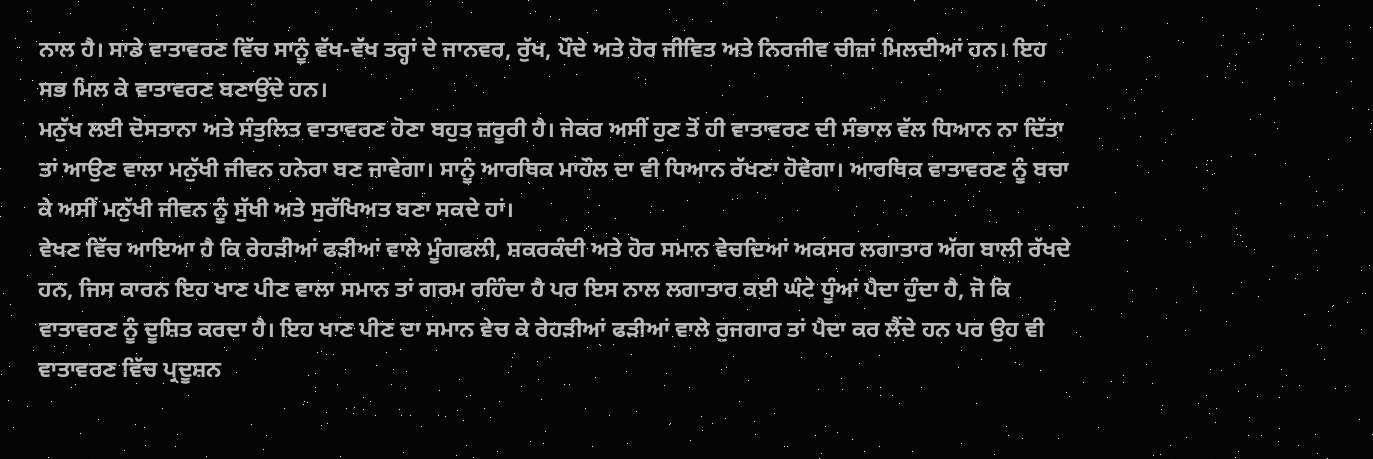ਨਾਲ ਹੈ। ਸਾਡੇ ਵਾਤਾਵਰਣ ਵਿੱਚ ਸਾਨੂੰ ਵੱਖ-ਵੱਖ ਤਰ੍ਹਾਂ ਦੇ ਜਾਨਵਰ, ਰੁੱਖ, ਪੌਦੇ ਅਤੇ ਹੋਰ ਜੀਵਿਤ ਅਤੇ ਨਿਰਜੀਵ ਚੀਜ਼ਾਂ ਮਿਲਦੀਆਂ ਹਨ। ਇਹ ਸਭ ਮਿਲ ਕੇ ਵਾਤਾਵਰਣ ਬਣਾਉਂਦੇ ਹਨ।
ਮਨੁੱਖ ਲਈ ਦੋਸਤਾਨਾ ਅਤੇ ਸੰਤੁਲਿਤ ਵਾਤਾਵਰਣ ਹੋਣਾ ਬਹੁਤ ਜ਼ਰੂਰੀ ਹੈ। ਜੇਕਰ ਅਸੀਂ ਹੁਣ ਤੋਂ ਹੀ ਵਾਤਾਵਰਣ ਦੀ ਸੰਭਾਲ ਵੱਲ ਧਿਆਨ ਨਾ ਦਿੱਤਾ ਤਾਂ ਆਉਣ ਵਾਲਾ ਮਨੁੱਖੀ ਜੀਵਨ ਹਨੇਰਾ ਬਣ ਜਾਵੇਗਾ। ਸਾਨੂੰ ਆਰਥਿਕ ਮਾਹੌਲ ਦਾ ਵੀ ਧਿਆਨ ਰੱਖਣਾ ਹੋਵੇਗਾ। ਆਰਥਿਕ ਵਾਤਾਵਰਣ ਨੂੰ ਬਚਾ ਕੇ ਅਸੀਂ ਮਨੁੱਖੀ ਜੀਵਨ ਨੂੰ ਸੁੱਖੀ ਅਤੇ ਸੁਰੱਖਿਅਤ ਬਣਾ ਸਕਦੇ ਹਾਂ।
ਵੇਖਣ ਵਿੱਚ ਆਇਆ ਹੈ ਕਿ ਰੇਹੜੀਆਂ ਫੜੀਆਂ ਵਾਲੇ ਮੂੰਗਫਲੀ, ਸ਼ਕਰਕੰਦੀ ਅਤੇ ਹੋਰ ਸਮਾਨ ਵੇਚਦਿਆਂ ਅਕਸਰ ਲਗਾਤਾਰ ਅੱਗ ਬਾਲੀ ਰੱਖਦੇ ਹਨ, ਜਿਸ ਕਾਰਨ ਇਹ ਖਾਣ ਪੀਣ ਵਾਲਾ ਸਮਾਨ ਤਾਂ ਗਰਮ ਰਹਿੰਦਾ ਹੈ ਪਰ ਇਸ ਨਾਲ ਲਗਾਤਾਰ ਕਈ ਘੰਟੇ ਧੂੰਆਂ ਪੈਦਾ ਹੁੰਦਾ ਹੈ, ਜੋ ਕਿ ਵਾਤਾਵਰਣ ਨੂੰ ਦੂਸ਼ਿਤ ਕਰਦਾ ਹੈ। ਇਹ ਖਾਣ ਪੀਣ ਦਾ ਸਮਾਨ ਵੇਚ ਕੇ ਰੇਹੜੀਆਂ ਫੜੀਆਂ ਵਾਲੇ ਰੁਜਗਾਰ ਤਾਂ ਪੈਦਾ ਕਰ ਲੈਂਦੇ ਹਨ ਪਰ ਉਹ ਵੀ ਵਾਤਾਵਰਣ ਵਿੱਚ ਪ੍ਰਦੂਸ਼ਨ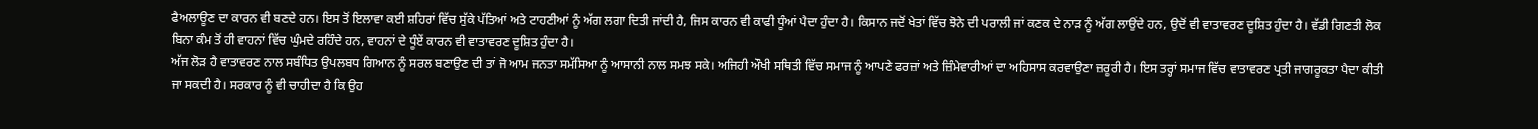ਫੈਅਲਾਊਣ ਦਾ ਕਾਰਨ ਵੀ ਬਣਦੇ ਹਨ। ਇਸ ਤੋਂ ਇਲਾਵਾ ਕਈ ਸ਼ਹਿਰਾਂ ਵਿੱਚ ਸੁੱਕੇ ਪੱਤਿਆਂ ਅਤੇ ਟਾਹਣੀਆਂ ਨੂੰ ਅੱਗ ਲਗਾ ਦਿਤੀ ਜਾਂਦੀ ਹੈ, ਜਿਸ ਕਾਰਨ ਵੀ ਕਾਫੀ ਧੂੰਆਂ ਪੈਦਾ ਹੁੰਦਾ ਹੈ। ਕਿਸਾਨ ਜਦੋਂ ਖੇਤਾਂ ਵਿੱਚ ਝੋਨੇ ਦੀ ਪਰਾਲੀ ਜਾਂ ਕਣਕ ਦੇ ਨਾੜ ਨੂੰ ਅੱਗ ਲਾਉਂਦੇ ਹਨ, ਉਦੋਂ ਵੀ ਵਾਤਾਵਰਣ ਦੂਸ਼ਿਤ ਹੁੰਦਾ ਹੈ। ਵੱਡੀ ਗਿਣਤੀ ਲੋਕ ਬਿਨਾ ਕੰਮ ਤੋਂ ਹੀ ਵਾਹਨਾਂ ਵਿੱਚ ਘੁੰਮਦੇ ਰਹਿੰਦੇ ਹਨ, ਵਾਹਨਾਂ ਦੇ ਧੂੰਏਂ ਕਾਰਨ ਵੀ ਵਾਤਾਵਰਣ ਦੂਸ਼ਿਤ ਹੁੰਦਾ ਹੈ।
ਅੱਜ ਲੋੜ ਹੈ ਵਾਤਾਵਰਣ ਨਾਲ ਸਬੰਧਿਤ ਉਪਲਬਧ ਗਿਆਨ ਨੂੰ ਸਰਲ ਬਣਾਉਣ ਦੀ ਤਾਂ ਜੋ ਆਮ ਜਨਤਾ ਸਮੱਸਿਆ ਨੂੰ ਆਸਾਨੀ ਨਾਲ ਸਮਝ ਸਕੇ। ਅਜਿਹੀ ਔਖੀ ਸਥਿਤੀ ਵਿੱਚ ਸਮਾਜ ਨੂੰ ਆਪਣੇ ਫਰਜ਼ਾਂ ਅਤੇ ਜ਼ਿੰਮੇਵਾਰੀਆਂ ਦਾ ਅਹਿਸਾਸ ਕਰਵਾਉਣਾ ਜ਼ਰੂਰੀ ਹੈ। ਇਸ ਤਰ੍ਹਾਂ ਸਮਾਜ ਵਿੱਚ ਵਾਤਾਵਰਣ ਪ੍ਰਤੀ ਜਾਗਰੂਕਤਾ ਪੈਦਾ ਕੀਤੀ ਜਾ ਸਕਦੀ ਹੈ। ਸਰਕਾਰ ਨੂੰ ਵੀ ਚਾਹੀਦਾ ਹੈ ਕਿ ਉਹ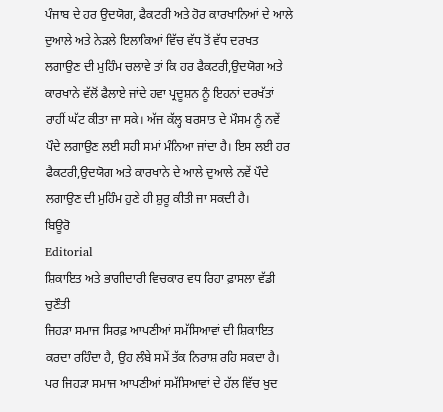ਪੰਜਾਬ ਦੇ ਹਰ ਉਦਯੋਗ, ਫੈਕਟਰੀ ਅਤੇ ਹੋਰ ਕਾਰਖਾਨਿਆਂ ਦੇ ਆਲੇ ਦੁਆਲੇ ਅਤੇ ਨੇੜਲੇ ਇਲਾਕਿਆਂ ਵਿੱਚ ਵੱਧ ਤੋਂ ਵੱਧ ਦਰਖਤ ਲਗਾਉਣ ਦੀ ਮੁਹਿੰਮ ਚਲਾਵੇ ਤਾਂ ਕਿ ਹਰ ਫੈਕਟਰੀ,ਉਦਯੋਗ ਅਤੇ ਕਾਰਖਾਨੇ ਵੱਲੋਂ ਫੈਲਾਏ ਜਾਂਦੇ ਹਵਾ ਪ੍ਰਦੂਸ਼ਨ ਨੂੰ ਇਹਨਾਂ ਦਰਖੱਤਾਂ ਰਾਹੀਂ ਘੱਟ ਕੀਤਾ ਜਾ ਸਕੇ। ਅੱਜ ਕੱਲ੍ਹ ਬਰਸਾਤ ਦੇ ਮੌਸਮ ਨੂੰ ਨਵੇਂ ਪੌਦੇ ਲਗਾਉਣ ਲਈ ਸਹੀ ਸਮਾਂ ਮੰਨਿਆ ਜਾਂਦਾ ਹੈ। ਇਸ ਲਈ ਹਰ ਫੈਕਟਰੀ,ਉਦਯੋਗ ਅਤੇ ਕਾਰਖਾਨੇ ਦੇ ਆਲੇ ਦੁਆਲੇ ਨਵੇਂ ਪੌਦੇ ਲਗਾਉਣ ਦੀ ਮੁਹਿੰਮ ਹੁਣੇ ਹੀ ਸ਼ੁਰੂ ਕੀਤੀ ਜਾ ਸਕਦੀ ਹੈ।
ਬਿਊਰੋ
Editorial
ਸ਼ਿਕਾਇਤ ਅਤੇ ਭਾਗੀਦਾਰੀ ਵਿਚਕਾਰ ਵਧ ਰਿਹਾ ਫ਼ਾਸਲਾ ਵੱਡੀ ਚੁਣੌਤੀ
ਜਿਹੜਾ ਸਮਾਜ ਸਿਰਫ਼ ਆਪਣੀਆਂ ਸਮੱਸਿਆਵਾਂ ਦੀ ਸ਼ਿਕਾਇਤ ਕਰਦਾ ਰਹਿੰਦਾ ਹੈ, ਉਹ ਲੰਬੇ ਸਮੇਂ ਤੱਕ ਨਿਰਾਸ਼ ਰਹਿ ਸਕਦਾ ਹੈ। ਪਰ ਜਿਹੜਾ ਸਮਾਜ ਆਪਣੀਆਂ ਸਮੱਸਿਆਵਾਂ ਦੇ ਹੱਲ ਵਿੱਚ ਖੁਦ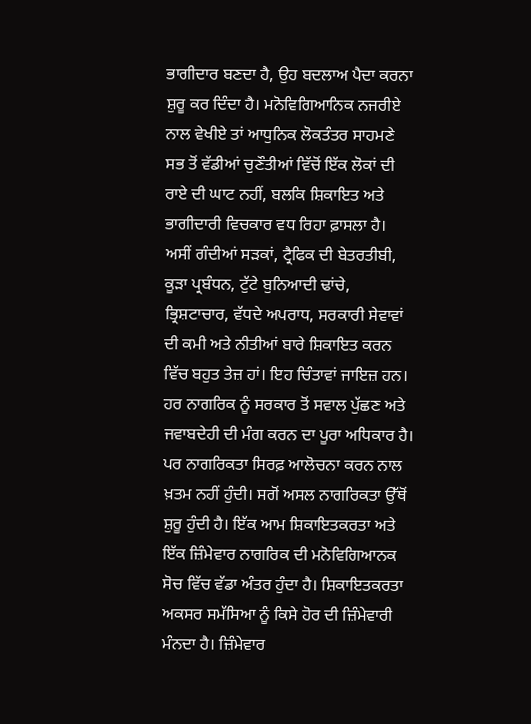ਭਾਗੀਦਾਰ ਬਣਦਾ ਹੈ, ਉਹ ਬਦਲਾਅ ਪੈਦਾ ਕਰਨਾ ਸ਼ੁਰੂ ਕਰ ਦਿੰਦਾ ਹੈ। ਮਨੋਵਿਗਿਆਨਿਕ ਨਜਰੀਏ ਨਾਲ ਵੇਖੀਏ ਤਾਂ ਆਧੁਨਿਕ ਲੋਕਤੰਤਰ ਸਾਹਮਣੇ ਸਭ ਤੋਂ ਵੱਡੀਆਂ ਚੁਣੌਤੀਆਂ ਵਿੱਚੋਂ ਇੱਕ ਲੋਕਾਂ ਦੀ ਰਾਏ ਦੀ ਘਾਟ ਨਹੀਂ, ਬਲਕਿ ਸ਼ਿਕਾਇਤ ਅਤੇ ਭਾਗੀਦਾਰੀ ਵਿਚਕਾਰ ਵਧ ਰਿਹਾ ਫ਼ਾਸਲਾ ਹੈ।
ਅਸੀਂ ਗੰਦੀਆਂ ਸੜਕਾਂ, ਟ੍ਰੈਫਿਕ ਦੀ ਬੇਤਰਤੀਬੀ, ਕੂੜਾ ਪ੍ਰਬੰਧਨ, ਟੁੱਟੇ ਬੁਨਿਆਦੀ ਢਾਂਚੇ, ਭ੍ਰਿਸ਼ਟਾਚਾਰ, ਵੱਧਦੇ ਅਪਰਾਧ, ਸਰਕਾਰੀ ਸੇਵਾਵਾਂ ਦੀ ਕਮੀ ਅਤੇ ਨੀਤੀਆਂ ਬਾਰੇ ਸ਼ਿਕਾਇਤ ਕਰਨ ਵਿੱਚ ਬਹੁਤ ਤੇਜ਼ ਹਾਂ। ਇਹ ਚਿੰਤਾਵਾਂ ਜਾਇਜ਼ ਹਨ। ਹਰ ਨਾਗਰਿਕ ਨੂੰ ਸਰਕਾਰ ਤੋਂ ਸਵਾਲ ਪੁੱਛਣ ਅਤੇ ਜਵਾਬਦੇਹੀ ਦੀ ਮੰਗ ਕਰਨ ਦਾ ਪੂਰਾ ਅਧਿਕਾਰ ਹੈ।
ਪਰ ਨਾਗਰਿਕਤਾ ਸਿਰਫ਼ ਆਲੋਚਨਾ ਕਰਨ ਨਾਲ ਖ਼ਤਮ ਨਹੀਂ ਹੁੰਦੀ। ਸਗੋਂ ਅਸਲ ਨਾਗਰਿਕਤਾ ਉੱਥੋਂ ਸ਼ੁਰੂ ਹੁੰਦੀ ਹੈ। ਇੱਕ ਆਮ ਸ਼ਿਕਾਇਤਕਰਤਾ ਅਤੇ ਇੱਕ ਜ਼ਿੰਮੇਵਾਰ ਨਾਗਰਿਕ ਦੀ ਮਨੋਵਿਗਿਆਨਕ ਸੋਚ ਵਿੱਚ ਵੱਡਾ ਅੰਤਰ ਹੁੰਦਾ ਹੈ। ਸ਼ਿਕਾਇਤਕਰਤਾ ਅਕਸਰ ਸਮੱਸਿਆ ਨੂੰ ਕਿਸੇ ਹੋਰ ਦੀ ਜ਼ਿੰਮੇਵਾਰੀ ਮੰਨਦਾ ਹੈ। ਜ਼ਿੰਮੇਵਾਰ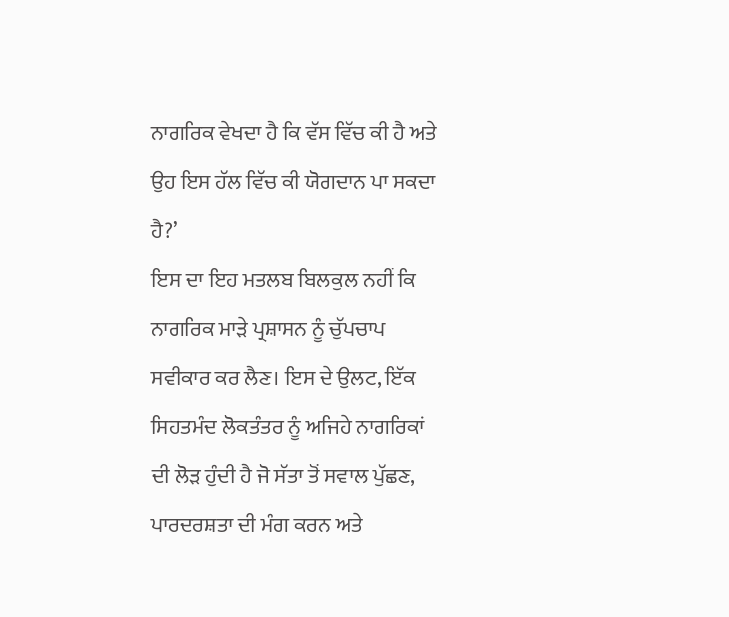ਨਾਗਰਿਕ ਵੇਖਦਾ ਹੈ ਕਿ ਵੱਸ ਵਿੱਚ ਕੀ ਹੈ ਅਤੇ ਉਹ ਇਸ ਹੱਲ ਵਿੱਚ ਕੀ ਯੋਗਦਾਨ ਪਾ ਸਕਦਾ ਹੈ?’
ਇਸ ਦਾ ਇਹ ਮਤਲਬ ਬਿਲਕੁਲ ਨਹੀਂ ਕਿ ਨਾਗਰਿਕ ਮਾੜੇ ਪ੍ਰਸ਼ਾਸਨ ਨੂੰ ਚੁੱਪਚਾਪ ਸਵੀਕਾਰ ਕਰ ਲੈਣ। ਇਸ ਦੇ ਉਲਟ, ਇੱਕ ਸਿਹਤਮੰਦ ਲੋਕਤੰਤਰ ਨੂੰ ਅਜਿਹੇ ਨਾਗਰਿਕਾਂ ਦੀ ਲੋੜ ਹੁੰਦੀ ਹੈ ਜੋ ਸੱਤਾ ਤੋਂ ਸਵਾਲ ਪੁੱਛਣ, ਪਾਰਦਰਸ਼ਤਾ ਦੀ ਮੰਗ ਕਰਨ ਅਤੇ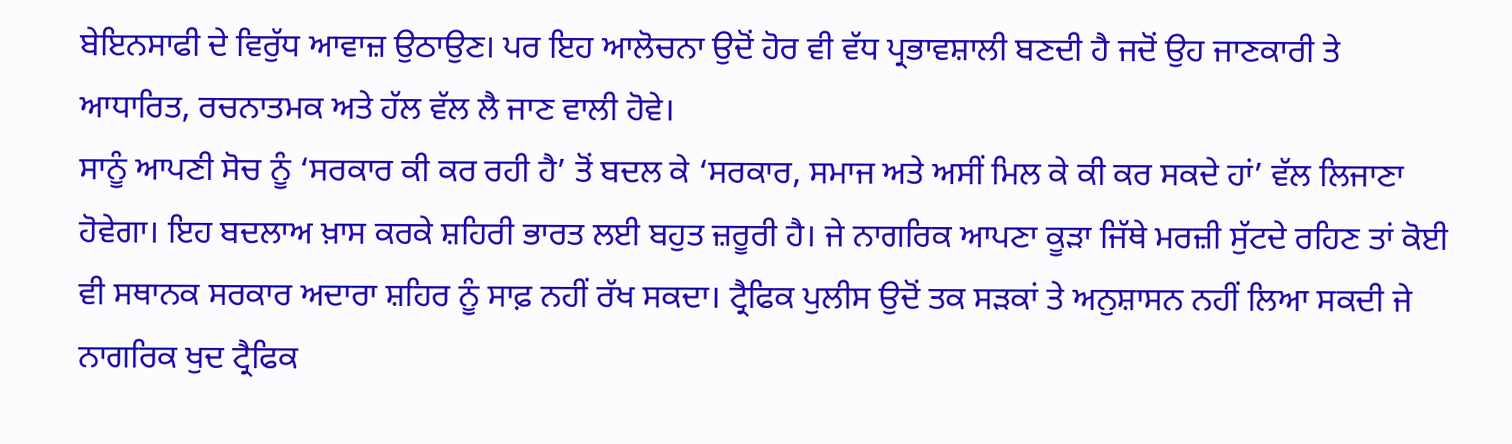ਬੇਇਨਸਾਫੀ ਦੇ ਵਿਰੁੱਧ ਆਵਾਜ਼ ਉਠਾਉਣ। ਪਰ ਇਹ ਆਲੋਚਨਾ ਉਦੋਂ ਹੋਰ ਵੀ ਵੱਧ ਪ੍ਰਭਾਵਸ਼ਾਲੀ ਬਣਦੀ ਹੈ ਜਦੋਂ ਉਹ ਜਾਣਕਾਰੀ ਤੇ ਆਧਾਰਿਤ, ਰਚਨਾਤਮਕ ਅਤੇ ਹੱਲ ਵੱਲ ਲੈ ਜਾਣ ਵਾਲੀ ਹੋਵੇ।
ਸਾਨੂੰ ਆਪਣੀ ਸੋਚ ਨੂੰ ‘ਸਰਕਾਰ ਕੀ ਕਰ ਰਹੀ ਹੈ’ ਤੋਂ ਬਦਲ ਕੇ ‘ਸਰਕਾਰ, ਸਮਾਜ ਅਤੇ ਅਸੀਂ ਮਿਲ ਕੇ ਕੀ ਕਰ ਸਕਦੇ ਹਾਂ’ ਵੱਲ ਲਿਜਾਣਾ ਹੋਵੇਗਾ। ਇਹ ਬਦਲਾਅ ਖ਼ਾਸ ਕਰਕੇ ਸ਼ਹਿਰੀ ਭਾਰਤ ਲਈ ਬਹੁਤ ਜ਼ਰੂਰੀ ਹੈ। ਜੇ ਨਾਗਰਿਕ ਆਪਣਾ ਕੂੜਾ ਜਿੱਥੇ ਮਰਜ਼ੀ ਸੁੱਟਦੇ ਰਹਿਣ ਤਾਂ ਕੋਈ ਵੀ ਸਥਾਨਕ ਸਰਕਾਰ ਅਦਾਰਾ ਸ਼ਹਿਰ ਨੂੰ ਸਾਫ਼ ਨਹੀਂ ਰੱਖ ਸਕਦਾ। ਟ੍ਰੈਫਿਕ ਪੁਲੀਸ ਉਦੋਂ ਤਕ ਸੜਕਾਂ ਤੇ ਅਨੁਸ਼ਾਸਨ ਨਹੀਂ ਲਿਆ ਸਕਦੀ ਜੇ ਨਾਗਰਿਕ ਖੁਦ ਟ੍ਰੈਫਿਕ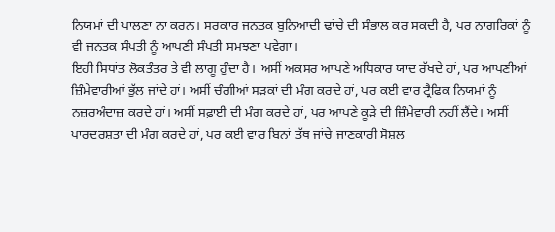ਨਿਯਮਾਂ ਦੀ ਪਾਲਣਾ ਨਾ ਕਰਨ। ਸਰਕਾਰ ਜਨਤਕ ਬੁਨਿਆਦੀ ਢਾਂਚੇ ਦੀ ਸੰਭਾਲ ਕਰ ਸਕਦੀ ਹੈ, ਪਰ ਨਾਗਰਿਕਾਂ ਨੂੰ ਵੀ ਜਨਤਕ ਸੰਪਤੀ ਨੂੰ ਆਪਣੀ ਸੰਪਤੀ ਸਮਝਣਾ ਪਵੇਗਾ।
ਇਹੀ ਸਿਧਾਂਤ ਲੋਕਤੰਤਰ ਤੇ ਵੀ ਲਾਗੂ ਹੁੰਦਾ ਹੈ। ਅਸੀਂ ਅਕਸਰ ਆਪਣੇ ਅਧਿਕਾਰ ਯਾਦ ਰੱਖਦੇ ਹਾਂ, ਪਰ ਆਪਣੀਆਂ ਜ਼ਿੰਮੇਵਾਰੀਆਂ ਭੁੱਲ ਜਾਂਦੇ ਹਾਂ। ਅਸੀਂ ਚੰਗੀਆਂ ਸੜਕਾਂ ਦੀ ਮੰਗ ਕਰਦੇ ਹਾਂ, ਪਰ ਕਈ ਵਾਰ ਟ੍ਰੈਫਿਕ ਨਿਯਮਾਂ ਨੂੰ ਨਜ਼ਰਅੰਦਾਜ਼ ਕਰਦੇ ਹਾਂ। ਅਸੀਂ ਸਫ਼ਾਈ ਦੀ ਮੰਗ ਕਰਦੇ ਹਾਂ, ਪਰ ਆਪਣੇ ਕੂੜੇ ਦੀ ਜ਼ਿੰਮੇਵਾਰੀ ਨਹੀਂ ਲੈਂਦੇ। ਅਸੀਂ ਪਾਰਦਰਸ਼ਤਾ ਦੀ ਮੰਗ ਕਰਦੇ ਹਾਂ, ਪਰ ਕਈ ਵਾਰ ਬਿਨਾਂ ਤੱਥ ਜਾਂਚੇ ਜਾਣਕਾਰੀ ਸੋਸ਼ਲ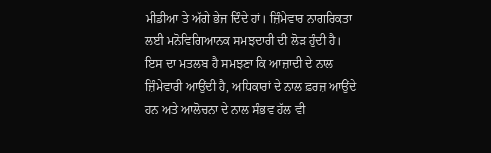ਮੀਡੀਆ ਤੇ ਅੱਗੇ ਭੇਜ ਦਿੰਦੇ ਹਾਂ। ਜ਼ਿੰਮੇਵਾਰ ਨਾਗਰਿਕਤਾ ਲਈ ਮਨੋਵਿਗਿਆਨਕ ਸਮਝਦਾਰੀ ਦੀ ਲੋੜ ਹੁੰਦੀ ਹੈ। ਇਸ ਦਾ ਮਤਲਬ ਹੈ ਸਮਝਣਾ ਕਿ ਆਜ਼ਾਦੀ ਦੇ ਨਾਲ ਜ਼ਿੰਮੇਵਾਰੀ ਆਉਂਦੀ ਹੈ, ਅਧਿਕਾਰਾਂ ਦੇ ਨਾਲ ਫ਼ਰਜ਼ ਆਉਂਦੇ ਹਨ ਅਤੇ ਆਲੋਚਨਾ ਦੇ ਨਾਲ ਸੰਭਵ ਹੱਲ ਵੀ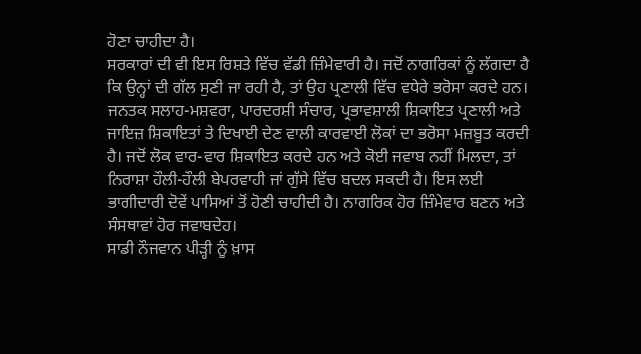ਹੋਣਾ ਚਾਹੀਦਾ ਹੈ।
ਸਰਕਾਰਾਂ ਦੀ ਵੀ ਇਸ ਰਿਸ਼ਤੇ ਵਿੱਚ ਵੱਡੀ ਜ਼ਿੰਮੇਵਾਰੀ ਹੈ। ਜਦੋਂ ਨਾਗਰਿਕਾਂ ਨੂੰ ਲੱਗਦਾ ਹੈ ਕਿ ਉਨ੍ਹਾਂ ਦੀ ਗੱਲ ਸੁਣੀ ਜਾ ਰਹੀ ਹੈ, ਤਾਂ ਉਹ ਪ੍ਰਣਾਲੀ ਵਿੱਚ ਵਧੇਰੇ ਭਰੋਸਾ ਕਰਦੇ ਹਨ। ਜਨਤਕ ਸਲਾਹ-ਮਸ਼ਵਰਾ, ਪਾਰਦਰਸ਼ੀ ਸੰਚਾਰ, ਪ੍ਰਭਾਵਸ਼ਾਲੀ ਸ਼ਿਕਾਇਤ ਪ੍ਰਣਾਲੀ ਅਤੇ ਜਾਇਜ਼ ਸ਼ਿਕਾਇਤਾਂ ਤੇ ਦਿਖਾਈ ਦੇਣ ਵਾਲੀ ਕਾਰਵਾਈ ਲੋਕਾਂ ਦਾ ਭਰੋਸਾ ਮਜ਼ਬੂਤ ਕਰਦੀ ਹੈ। ਜਦੋਂ ਲੋਕ ਵਾਰ-ਵਾਰ ਸ਼ਿਕਾਇਤ ਕਰਦੇ ਹਨ ਅਤੇ ਕੋਈ ਜਵਾਬ ਨਹੀਂ ਮਿਲਦਾ, ਤਾਂ ਨਿਰਾਸ਼ਾ ਹੌਲੀ-ਹੌਲੀ ਬੇਪਰਵਾਹੀ ਜਾਂ ਗੁੱਸੇ ਵਿੱਚ ਬਦਲ ਸਕਦੀ ਹੈ। ਇਸ ਲਈ ਭਾਗੀਦਾਰੀ ਦੋਵੇਂ ਪਾਸਿਆਂ ਤੋਂ ਹੋਣੀ ਚਾਹੀਦੀ ਹੈ। ਨਾਗਰਿਕ ਹੋਰ ਜ਼ਿੰਮੇਵਾਰ ਬਣਨ ਅਤੇ ਸੰਸਥਾਵਾਂ ਹੋਰ ਜਵਾਬਦੇਹ।
ਸਾਡੀ ਨੌਜਵਾਨ ਪੀੜ੍ਹੀ ਨੂੰ ਖ਼ਾਸ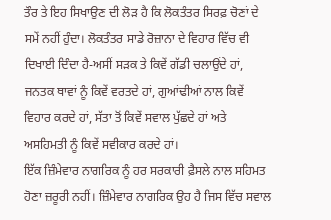ਤੌਰ ਤੇ ਇਹ ਸਿਖਾਉਣ ਦੀ ਲੋੜ ਹੈ ਕਿ ਲੋਕਤੰਤਰ ਸਿਰਫ਼ ਚੋਣਾਂ ਦੇ ਸਮੇਂ ਨਹੀਂ ਹੁੰਦਾ। ਲੋਕਤੰਤਰ ਸਾਡੇ ਰੋਜ਼ਾਨਾ ਦੇ ਵਿਹਾਰ ਵਿੱਚ ਵੀ ਦਿਖਾਈ ਦਿੰਦਾ ਹੈ-ਅਸੀਂ ਸੜਕ ਤੇ ਕਿਵੇਂ ਗੱਡੀ ਚਲਾਉਂਦੇ ਹਾਂ, ਜਨਤਕ ਥਾਵਾਂ ਨੂੰ ਕਿਵੇਂ ਵਰਤਦੇ ਹਾਂ, ਗੁਆਂਢੀਆਂ ਨਾਲ ਕਿਵੇਂ ਵਿਹਾਰ ਕਰਦੇ ਹਾਂ, ਸੱਤਾ ਤੋਂ ਕਿਵੇਂ ਸਵਾਲ ਪੁੱਛਦੇ ਹਾਂ ਅਤੇ ਅਸਹਿਮਤੀ ਨੂੰ ਕਿਵੇਂ ਸਵੀਕਾਰ ਕਰਦੇ ਹਾਂ।
ਇੱਕ ਜ਼ਿੰਮੇਵਾਰ ਨਾਗਰਿਕ ਨੂੰ ਹਰ ਸਰਕਾਰੀ ਫ਼ੈਸਲੇ ਨਾਲ ਸਹਿਮਤ ਹੋਣਾ ਜ਼ਰੂਰੀ ਨਹੀਂ। ਜ਼ਿੰਮੇਵਾਰ ਨਾਗਰਿਕ ਉਹ ਹੈ ਜਿਸ ਵਿੱਚ ਸਵਾਲ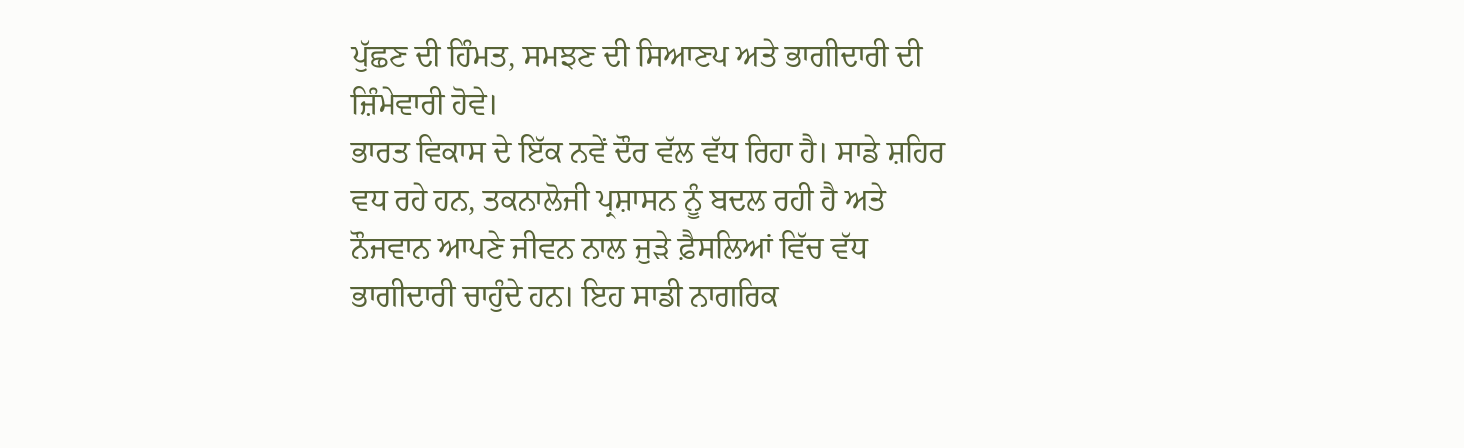ਪੁੱਛਣ ਦੀ ਹਿੰਮਤ, ਸਮਝਣ ਦੀ ਸਿਆਣਪ ਅਤੇ ਭਾਗੀਦਾਰੀ ਦੀ ਜ਼ਿੰਮੇਵਾਰੀ ਹੋਵੇ।
ਭਾਰਤ ਵਿਕਾਸ ਦੇ ਇੱਕ ਨਵੇਂ ਦੌਰ ਵੱਲ ਵੱਧ ਰਿਹਾ ਹੈ। ਸਾਡੇ ਸ਼ਹਿਰ ਵਧ ਰਹੇ ਹਨ, ਤਕਨਾਲੋਜੀ ਪ੍ਰਸ਼ਾਸਨ ਨੂੰ ਬਦਲ ਰਹੀ ਹੈ ਅਤੇ ਨੌਜਵਾਨ ਆਪਣੇ ਜੀਵਨ ਨਾਲ ਜੁੜੇ ਫ਼ੈਸਲਿਆਂ ਵਿੱਚ ਵੱਧ ਭਾਗੀਦਾਰੀ ਚਾਹੁੰਦੇ ਹਨ। ਇਹ ਸਾਡੀ ਨਾਗਰਿਕ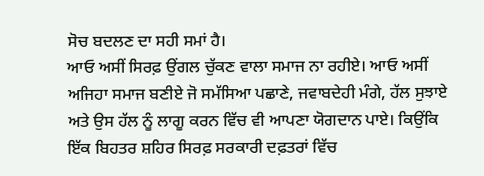ਸੋਚ ਬਦਲਣ ਦਾ ਸਹੀ ਸਮਾਂ ਹੈ।
ਆਓ ਅਸੀਂ ਸਿਰਫ਼ ਉਂਗਲ ਚੁੱਕਣ ਵਾਲਾ ਸਮਾਜ ਨਾ ਰਹੀਏ। ਆਓ ਅਸੀਂ ਅਜਿਹਾ ਸਮਾਜ ਬਣੀਏ ਜੋ ਸਮੱਸਿਆ ਪਛਾਣੇ, ਜਵਾਬਦੇਹੀ ਮੰਗੇ, ਹੱਲ ਸੁਝਾਏ ਅਤੇ ਉਸ ਹੱਲ ਨੂੰ ਲਾਗੂ ਕਰਨ ਵਿੱਚ ਵੀ ਆਪਣਾ ਯੋਗਦਾਨ ਪਾਏ। ਕਿਉਂਕਿ ਇੱਕ ਬਿਹਤਰ ਸ਼ਹਿਰ ਸਿਰਫ਼ ਸਰਕਾਰੀ ਦਫ਼ਤਰਾਂ ਵਿੱਚ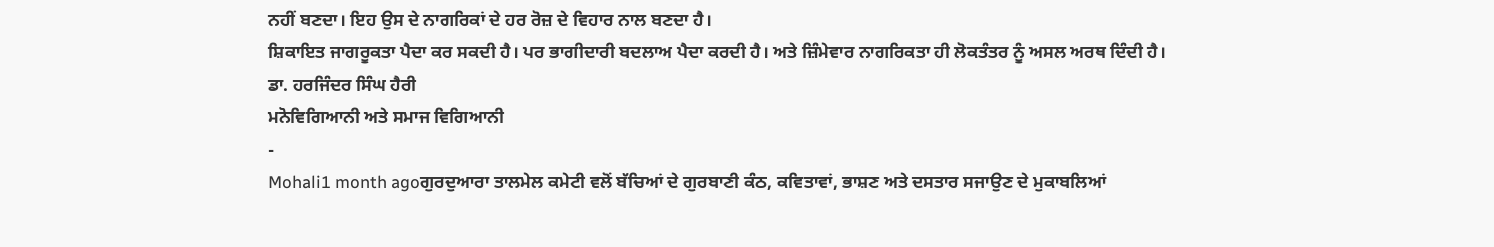ਨਹੀਂ ਬਣਦਾ। ਇਹ ਉਸ ਦੇ ਨਾਗਰਿਕਾਂ ਦੇ ਹਰ ਰੋਜ਼ ਦੇ ਵਿਹਾਰ ਨਾਲ ਬਣਦਾ ਹੈ।
ਸ਼ਿਕਾਇਤ ਜਾਗਰੂਕਤਾ ਪੈਦਾ ਕਰ ਸਕਦੀ ਹੈ। ਪਰ ਭਾਗੀਦਾਰੀ ਬਦਲਾਅ ਪੈਦਾ ਕਰਦੀ ਹੈ। ਅਤੇ ਜ਼ਿੰਮੇਵਾਰ ਨਾਗਰਿਕਤਾ ਹੀ ਲੋਕਤੰਤਰ ਨੂੰ ਅਸਲ ਅਰਥ ਦਿੰਦੀ ਹੈ।
ਡਾ. ਹਰਜਿੰਦਰ ਸਿੰਘ ਹੈਰੀ
ਮਨੋਵਿਗਿਆਨੀ ਅਤੇ ਸਮਾਜ ਵਿਗਿਆਨੀ
-
Mohali1 month agoਗੁਰਦੁਆਰਾ ਤਾਲਮੇਲ ਕਮੇਟੀ ਵਲੋਂ ਬੱਚਿਆਂ ਦੇ ਗੁਰਬਾਣੀ ਕੰਠ, ਕਵਿਤਾਵਾਂ, ਭਾਸ਼ਣ ਅਤੇ ਦਸਤਾਰ ਸਜਾਉਣ ਦੇ ਮੁਕਾਬਲਿਆਂ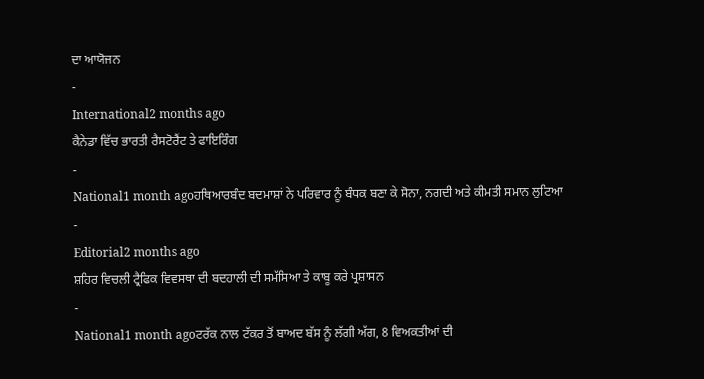ਦਾ ਆਯੋਜਨ
-
International2 months ago
ਕੈਨੇਡਾ ਵਿੱਚ ਭਾਰਤੀ ਰੈਸਟੋਰੈਂਟ ਤੇ ਫਾਇਰਿੰਗ
-
National1 month agoਹਥਿਆਰਬੰਦ ਬਦਮਾਸ਼ਾਂ ਨੇ ਪਰਿਵਾਰ ਨੂੰ ਬੰਧਕ ਬਣਾ ਕੇ ਸੋਨਾ, ਨਗਦੀ ਅਤੇ ਕੀਮਤੀ ਸਮਾਨ ਲੁਟਿਆ
-
Editorial2 months ago
ਸ਼ਹਿਰ ਵਿਚਲੀ ਟ੍ਰੈਫਿਕ ਵਿਵਸਥਾ ਦੀ ਬਦਹਾਲੀ ਦੀ ਸਮੱਸਿਆ ਤੇ ਕਾਬੂ ਕਰੇ ਪ੍ਰਸ਼ਾਸਨ
-
National1 month agoਟਰੱਕ ਨਾਲ ਟੱਕਰ ਤੋਂ ਬਾਅਦ ਬੱਸ ਨੂੰ ਲੱਗੀ ਅੱਗ, 8 ਵਿਅਕਤੀਆਂ ਦੀ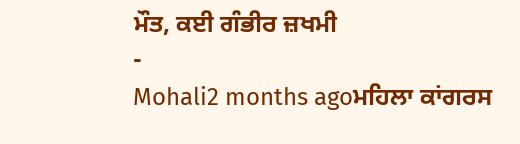ਮੌਤ, ਕਈ ਗੰਭੀਰ ਜ਼ਖਮੀ
-
Mohali2 months agoਮਹਿਲਾ ਕਾਂਗਰਸ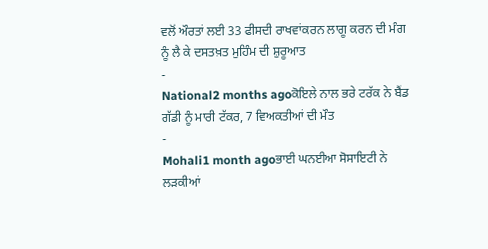ਵਲੋਂ ਔਰਤਾਂ ਲਈ 33 ਫੀਸਦੀ ਰਾਖਵਾਂਕਰਨ ਲਾਗੂ ਕਰਨ ਦੀ ਮੰਗ ਨੂੰ ਲੈ ਕੇ ਦਸਤਖ਼ਤ ਮੁਹਿੰਮ ਦੀ ਸ਼ੁਰੂਆਤ
-
National2 months agoਕੋਇਲੇ ਨਾਲ ਭਰੇ ਟਰੱਕ ਨੇ ਬੈਂਡ ਗੱਡੀ ਨੂੰ ਮਾਰੀ ਟੱਕਰ, 7 ਵਿਅਕਤੀਆਂ ਦੀ ਮੌਤ
-
Mohali1 month agoਭਾਈ ਘਨਈਆ ਸੋਸਾਇਟੀ ਨੇ ਲੜਕੀਆਂ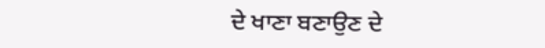ਦੇ ਖਾਣਾ ਬਣਾਉਣ ਦੇ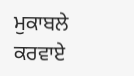ਮੁਕਾਬਲੇ ਕਰਵਾਏ